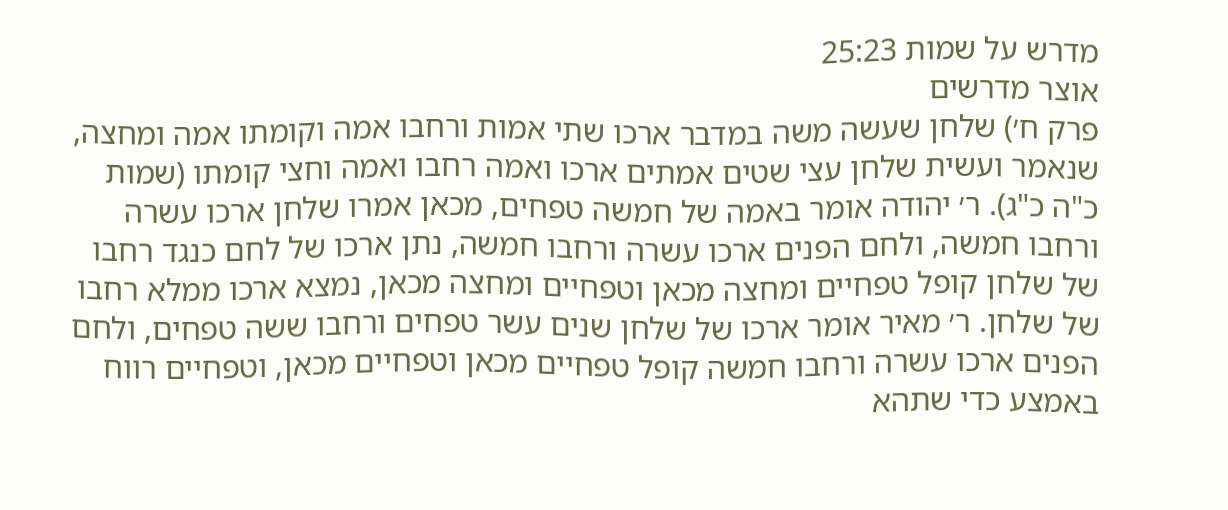מדרש על שמות 25:23
אוצר מדרשים
פרק ח׳) שלחן שעשה משה במדבר ארכו שתי אמות ורחבו אמה וקומתו אמה ומחצה, שנאמר ועשית שלחן עצי שטים אמתים ארכו ואמה רחבו ואמה וחצי קומתו (שמות כ"ה כ"ג). ר׳ יהודה אומר באמה של חמשה טפחים, מכאן אמרו שלחן ארכו עשרה ורחבו חמשה, ולחם הפנים ארכו עשרה ורחבו חמשה, נתן ארכו של לחם כנגד רחבו של שלחן קופל טפחיים ומחצה מכאן וטפחיים ומחצה מכאן, נמצא ארכו ממלא רחבו של שלחן. ר׳ מאיר אומר ארכו של שלחן שנים עשר טפחים ורחבו ששה טפחים, ולחם הפנים ארכו עשרה ורחבו חמשה קופל טפחיים מכאן וטפחיים מכאן, וטפחיים רווח באמצע כדי שתהא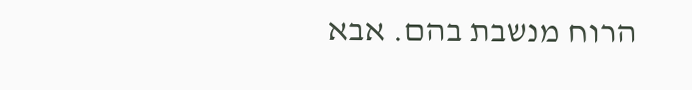הרוח מנשבת בהם. אבא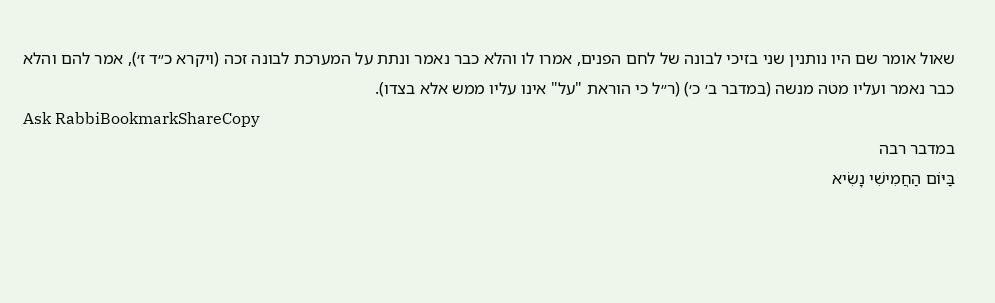שאול אומר שם היו נותנין שני בזיכי לבונה של לחם הפנים, אמרו לו והלא כבר נאמר ונתת על המערכת לבונה זכה (ויקרא כ״ד ז׳), אמר להם והלא כבר נאמר ועליו מטה מנשה (במדבר ב׳ כ׳) (ר״ל כי הוראת "על" אינו עליו ממש אלא בצדו).
Ask RabbiBookmarkShareCopy
במדבר רבה
בַּיּוֹם הַחֲמִישִׁי נָשִׂיא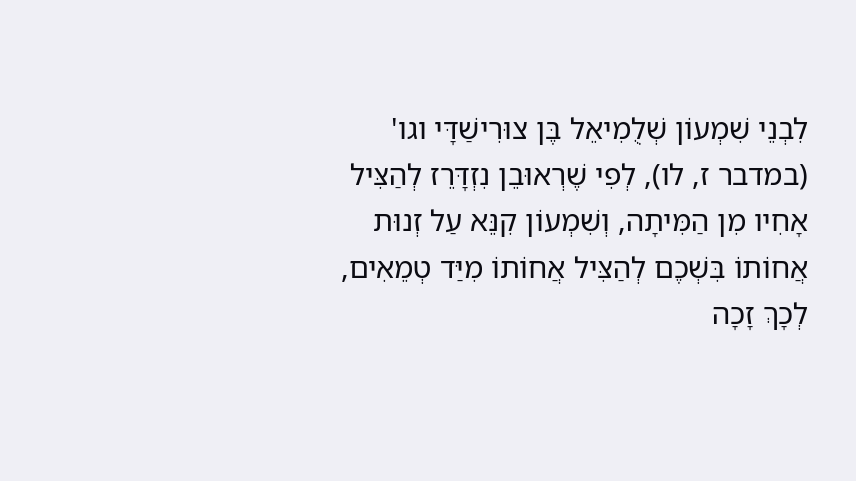לִבְנֵי שִׁמְעוֹן שְׁלֻמִיאֵל בֶּן צוּרִישַׁדָּי וגו' (במדבר ז, לו), לְפִי שֶׁרְאוּבֵן נִזְדָּרֵז לְהַצִּיל אָחִיו מִן הַמִּיתָה, וְשִׁמְעוֹן קִנֵּא עַל זְנוּת אֲחוֹתוֹ בִּשְׁכֶם לְהַצִּיל אֲחוֹתוֹ מִיַּד טְמֵאִים, לְכָךְ זָכָה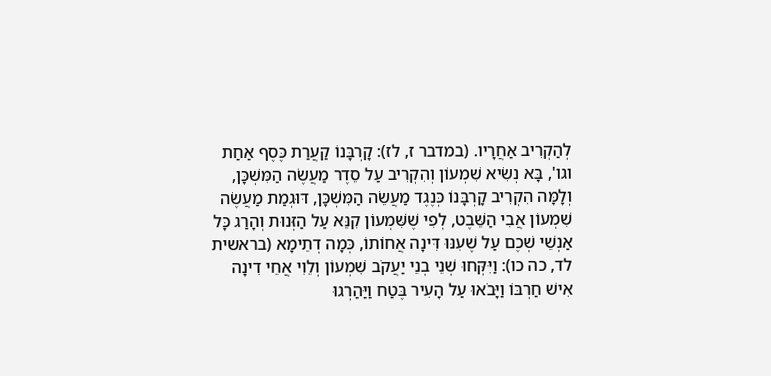לְהַקְרִיב אַחֲרָיו. (במדבר ז, לז): קָרְבָּנוֹ קַעֲרַת כֶּסֶף אַחַת וגו', בָּא נְשִׂיא שִׁמְעוֹן וְהִקְרִיב עַל סֵדֶר מַעֲשֶׂה הַמִּשְׁכָּן, וְלָמָּה הִקְרִיב קָרְבָּנוֹ כְּנֶגֶד מַעֲשֵׂה הַמִּשְׁכָּן, דּוּגְמַת מַעֲשֶׂה שִׁמְעוֹן אֲבִי הַשֵּׁבֶט, לְפִי שֶׁשִּׁמְעוֹן קִנֵּא עַל הַזְּנוּת וְהָרַג כָּל אַנְשֵׁי שְׁכֶם עַל שֶׁעִנּוּ דִּינָה אֲחוֹתוֹ, כְּמָה דְתֵימָא (בראשית לד, כה כו): וַיִּקְּחוּ שְׁנֵי בְנֵי יַעֲקֹב שִׁמְעוֹן וְלֵוִי אֲחֵי דִינָה אִישׁ חַרְבּוֹ וַיָּבֹאוּ עַל הָעִיר בֶּטַח וַיַּהַרְגוּ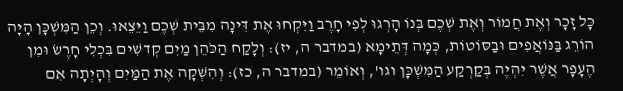כָּל זָכָר וְאֶת חֲמוֹר וְאֶת שְׁכֶם בְּנוֹ הָרְגוּ לְפִי חָרֶב וַיִּקְחוּ אֶת דִּינָה מִבֵּית שְׁכֶם וַיֵּצֵאוּ. וְכֵן הַמִּשְׁכָּן הָיָה הוֹרֵג בַּנּוֹאֲפִים וּבַסּוֹטוֹת, כְּמָה דְּתֵימָא (במדבר ה, יז): וְלָקַח הַכֹּהֵן מַיִם קְדשִׁים בִּכְלִי חָרֶשׂ וּמִן הֶעָפָר אֲשֶׁר יִהְיֶה בְּקַרְקַע הַמִּשְׁכָּן וגו', וְאוֹמֵר (במדבר ה, כז): וְהִשְׁקָה אֶת הַמַּיִם וְהָיְתָה אִם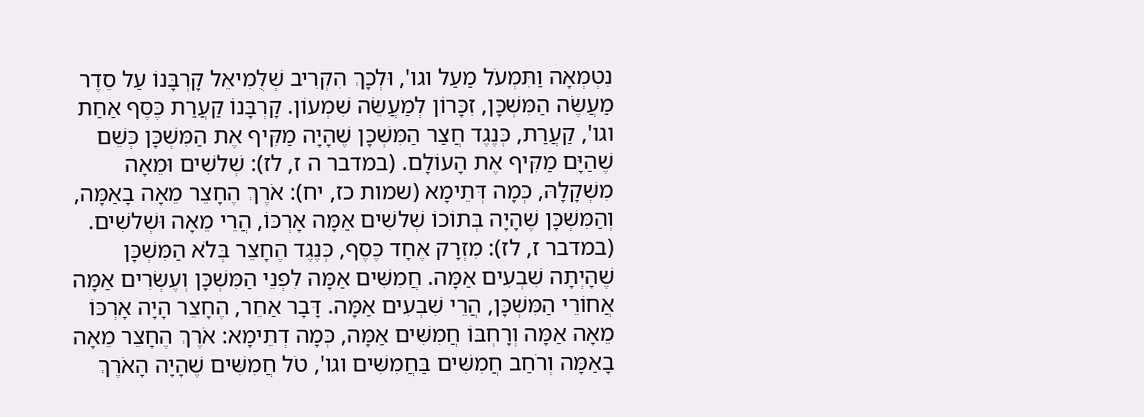נִטְמְאָה וַתִּמְעֹל מַעַל וגו', וּלְכָךְ הִקְרִיב שְׁלֻמִיאֵל קָרְבָּנוֹ עַל סֵדֶר מַעֲשֶׂה הַמִּשְׁכָּן, זִכָּרוֹן לְמַעֲשֵׂה שִׁמְעוֹן. קָרְבָּנוֹ קַעֲרַת כֶּסֶף אַחַת וגו', קַעֲרַת, כְּנֶגֶד חֲצַר הַמִּשְׁכָּן שֶׁהָיָה מַקִּיף אֶת הַמִּשְׁכָּן כְּשֵׁם שֶׁהַיָּם מַקִּיף אֶת הָעוֹלָם. (במדבר ה ז, לז): שְׁלשִׁים וּמֵאָה מִשְׁקָלָהּ, כְּמָה דְּתֵימָא (שמות כז, יח): אֹרֶךְ הֶחָצֵר מֵאָה בָאַמָּה, וְהַמִּשְׁכָּן שֶׁהָיָה בְּתוֹכוֹ שְׁלשִׁים אַמָּה אָרְכּוֹ, הֲרֵי מֵאָה וּשְׁלשִׁים. (במדבר ז, לז): מִזְרָק אֶחָד כֶּסֶף, כְּנֶגֶד הֶחָצֵר בְּלֹא הַמִּשְׁכָּן שֶׁהָיְתָה שִׁבְעִים אַמָּה. חֲמִשִּׁים אַמָּה לִפְנֵי הַמִּשְׁכָּן וְעֶשְׂרִים אַמָּה אֲחוֹרֵי הַמִּשְׁכָּן, הֲרֵי שִׁבְעִים אַמָּה. דָּבָר אַחֵר, הֶחָצֵר הָיָה אָרְכּוֹ מֵאָה אַמָּה וְרָחְבּוֹ חֲמִשִּׁים אַמָּה, כְּמָה דְתֵימָא: אֹרֶךְ הֶחָצֵר מֵאָה בָאַמָּה וְרֹחַב חֲמִשִּׁים בַּחֲמִשִּׁים וגו', טֹל חֲמִשִּׁים שֶׁהָיָה הָאֹרֶךְ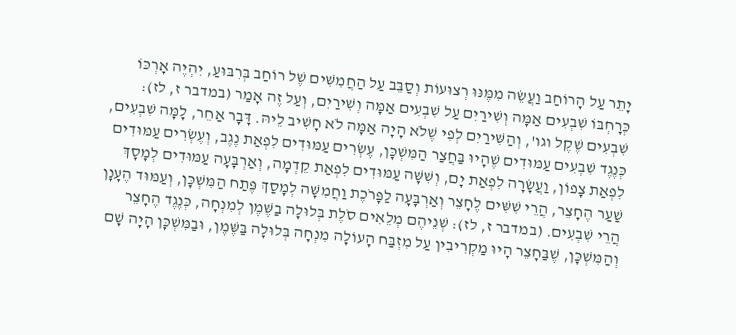יָתֵר עַל הָרוֹחַב וַעֲשֵׂה מִמֶּנּוּ רְצוּעוֹת וְסַבֵּב עַל הַחֲמִשִּׁים שֶׁל רוֹחַב בְּרִבּוּעַ, יִהְיֶה אָרְכּוֹ כְּרָחְבּוֹ שִׁבְעִים אַמָּה וְשִׁירַיִם עַל שִׁבְעִים אַמָּה וְשִׁירַיִם, וְעַל זֶה אָמַר (במדבר ז, לז): שִׁבְעִים שֶׁקֶל וגו', וְהַשִּׁירַיִם לְפִי שֶׁלֹא הָיָה אַמָּה לֹא חָשִׁיב לֵיהּ. דָּבָר אַחֵר, לָמָּה שִׁבְעִים, כְּנֶגֶד שִׁבְעִים עַמּוּדִים שֶׁהָיוּ בַּחֲצַר הַמִּשְׁכָּן, עֶשְׂרִים עַמּוּדִים לִפְאַת נֶגֶב, וְעֶשְׂרִים עַמּוּדִים לִפְאַת צָפוֹן, וַעֲשָׂרָה לִפְאַת יָם, וְשִׁשָּׁה עַמּוּדִים לִפְאַת קֵדְמָה, וְאַרְבָּעָה עַמּוּדִים לְמָסָךְ שַׁעַר הֶחָצֵר, הֲרֵי שִׁשִּׁים לֶחָצֵר וְאַרְבָּעָה לַפָּרֹכֶת וַחֲמִשָּׁה לְמָסַךְ פֶּתַח הַמִּשְׁכָּן, וְעַמּוּד הֶעָנָן הֲרֵי שִׁבְעִים. (במדבר ז, לז): שְׁנֵיהֶם מְלֵאִים סֹלֶת בְּלוּלָה בַשֶּׁמֶן לְמִנְחָה, כְּנֶגֶד הֶחָצֵר וְהַמִּשְׁכָּן, שֶׁבַּחָצֵר הָיוּ מַקְרִיבִין עַל מִזְבַּח הָעוֹלָה מִנְחָה בְּלוּלָה בַּשֶּׁמֶן, וּבַמִּשְׁכָּן הָיָה שָׁם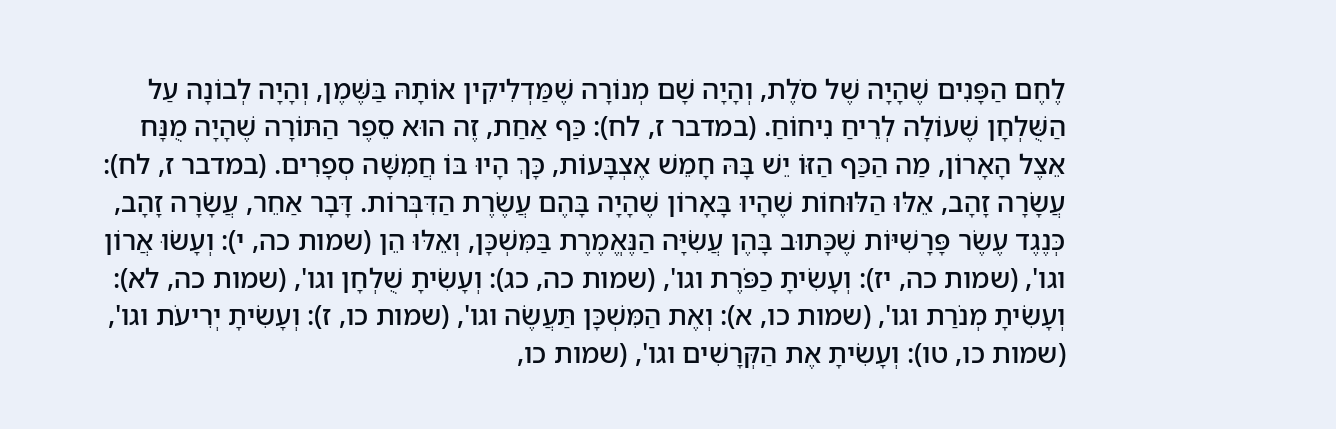לֶחֶם הַפָּנִים שֶׁהָיָה שֶׁל סֹלֶת, וְהָיָה שָׁם מְנוֹרָה שֶׁמַּדְלִיקִין אוֹתָהּ בַּשֶּׁמֶן, וְהָיָה לְבוֹנָה עַל הַשֻּׁלְחָן שֶׁעוֹלָה לְרֵיחַ נִיחוֹחַ. (במדבר ז, לח): כַּף אַחַת, זֶה הוּא סֵפֶר הַתּוֹרָה שֶׁהָיָה מֻנָּח אֵצֶל הָאָרוֹן, מַה הַכַּף הַזּוֹ יֵשׁ בָּהּ חָמֵשׁ אֶצְבָּעוֹת, כָּךְ הָיוּ בּוֹ חֲמִשָּׁה סְפָרִים. (במדבר ז, לח): עֲשָׂרָה זָהָב, אֵלּוּ הַלּוּחוֹת שֶׁהָיוּ בָּאָרוֹן שֶׁהָיָה בָּהֶם עֲשֶׂרֶת הַדִּבְּרוֹת. דָּבָר אַחֵר, עֲשָׂרָה זָהָב, כְּנֶגֶד עֶשֶׂר פָּרָשִׁיּוֹת שֶׁכָּתוּב בָּהֶן עֲשִׂיָּה הַנֶּאֱמֶרֶת בַּמִּשְׁכָּן, וְאֵלּוּ הֵן (שמות כה, י): וְעָשׂוּ אֲרוֹן וגו', (שמות כה, יז): וְעָשִׂיתָ כַפֹּרֶת וגו', (שמות כה, כג): וְעָשִׂיתָ שֻׁלְחָן וגו', (שמות כה, לא): וְעָשִׂיתָ מְנֹרַת וגו', (שמות כו, א): וְאֶת הַמִּשְׁכָּן תַּעֲשֶׂה וגו', (שמות כו, ז): וְעָשִׂיתָ יְרִיעֹת וגו', (שמות כו, טו): וְעָשִׂיתָ אֶת הַקְּרָשִׁים וגו', (שמות כו,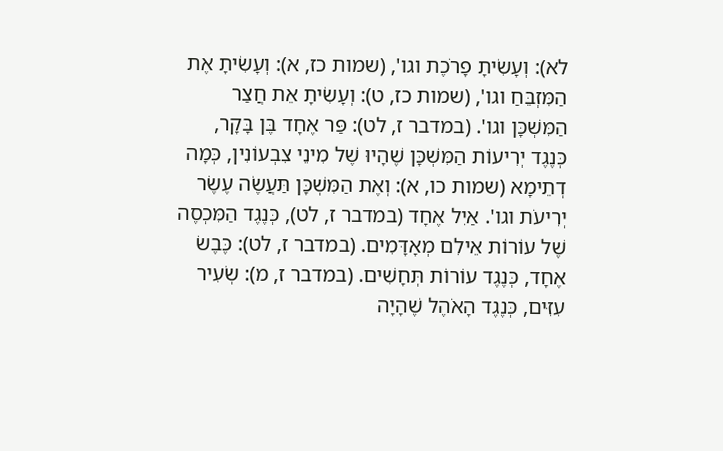לא): וְעָשִׂיתָ פָרֹכֶת וגו', (שמות כז, א): וְעָשִׂיתָ אֶת הַמִּזְבֵּחַ וגו', (שמות כז, ט): וְעָשִׂיתָ אֵת חֲצַר הַמִּשְׁכָּן וגו'. (במדבר ז, לט): פַּר אֶחָד בֶּן בָּקָר, כְּנֶגֶד יְרִיעוֹת הַמִּשְׁכָּן שֶׁהָיוּ שֶׁל מִינֵי צִבְעוֹנִין, כְּמָה דְתֵימָא (שמות כו, א): וְאֶת הַמִּשְׁכָּן תַּעֲשֶׂה עֶשֶׂר יְרִיעֹת וגו'. אַיִל אֶחָד (במדבר ז, לט), כְּנֶגֶד הַמִּכְסֶה שֶׁל עוֹרוֹת אֵילִם מְאָדָּמִים. (במדבר ז, לט): כֶּבֶשׂ אֶחָד, כְּנֶגֶד עוֹרוֹת תְּחָשִׁים. (במדבר ז, מ): שְׂעִיר עִזִּים, כְּנֶגֶד הָאֹהֶל שֶׁהָיָה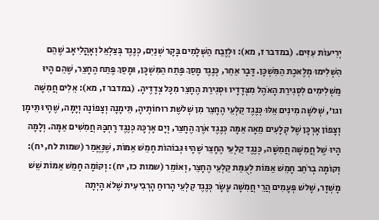יְרִיעוֹת עִזִּים. (במדבר ז, מא): וּלְזֶבַח הַשְּׁלָמִים בָּקָר שְׁנַיִם, כְּנֶגֶד בְּצַלְאֵל וְאָהֳלִיאָב שֶׁהֵם הִשְׁלִימוּ מְלֶאכֶת הַמִּשְׁכָּן. דָּבָר אַחֵר, כְּנֶגֶד מָסַךְ פֶּתַח הַמִּשְׁכָּן, וּמָסַךְ פֶּתַח הֶחָצֵר, שֶׁהֵם הָיוּ מַשְׁלִימִים לִסְגִירַת הָאֹהֶל מִצְּדָדָיו וּסְגִירַת הֶחָצֵר מִכָּל צְדָדֶיהָ. (במדבר ז, מא): אֵלִים חֲמִשָּׁה וגו', שְׁלשָׁה מִינִים אֵלּוּ כְּנֶגֶד קַלְעֵי הֶחָצֵר מִן שְׁלשֶׁת רוּחוֹתֶיהָ, תֵּימָנָה וְצָפוֹנָה וְיָמָּה, שֶׁהָיוּ תֵּימָן וְצָפוֹן אָרְכָּן שֶׁל קְלָעִים מֵאָה אַמָּה כְּנֶגֶד אֹרֶךְ הֶחָצֵר, וְיָם אָרְכָּהּ כְּנֶגֶד רָחְבָּהּ חֲמִשִּׁים אַמָּה. וְלָמָּה הָיוּ שֶׁל חֲמִשָּׁה חֲמִשָּׁה, כְּנֶגֶד קַלְעֵי הֶחָצֵר שֶׁהָיוּ גְּבוֹהוֹת חָמֵשׁ אַמּוֹת, שֶׁנֶּאֱמַר (שמות לח, יח): וְקוֹמָה בְרֹחַב חָמֵשׁ אַמּוֹת לְעֻמַּת קַלְעֵי הֶחָצֵר, וְאוֹמֵר (שמות כז, יח): וְקוֹמָה חָמֵשׁ אַמּוֹת שֵׁשׁ מָשְׁזָר, שָׁלשׁ פְּעָמִים הֲרֵי חֲמִשָּׁה עָשָׂר כְּנֶגֶד קַלְעֵי הָרוּחַ הָרְבִיעִית שֶׁלֹא הָיְתָה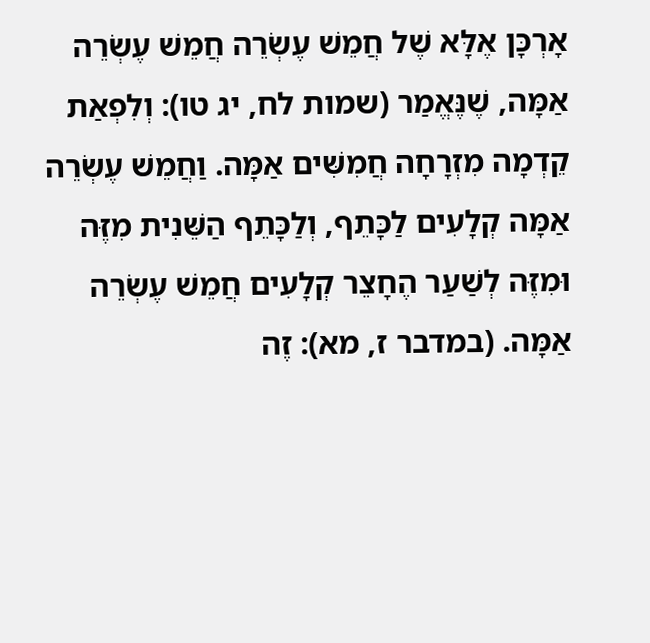אָרְכָּן אֶלָּא שֶׁל חֲמֵשׁ עֶשְׂרֵה חֲמֵשׁ עֶשְׂרֵה אַמָּה, שֶׁנֶּאֱמַר (שמות לח, יג טו): וְלִפְאַת קֵדְמָה מִזְרָחָה חֲמִשִּׁים אַמָּה. וַחֲמֵשׁ עֶשְׂרֵה אַמָּה קְלָעִים לַכָּתֵף, וְלַכָּתֵף הַשֵּׁנִית מִזֶּה וּמִזֶּה לְשַׁעַר הֶחָצֵר קְלָעִים חֲמֵשׁ עֶשְׂרֵה אַמָּה. (במדבר ז, מא): זֶה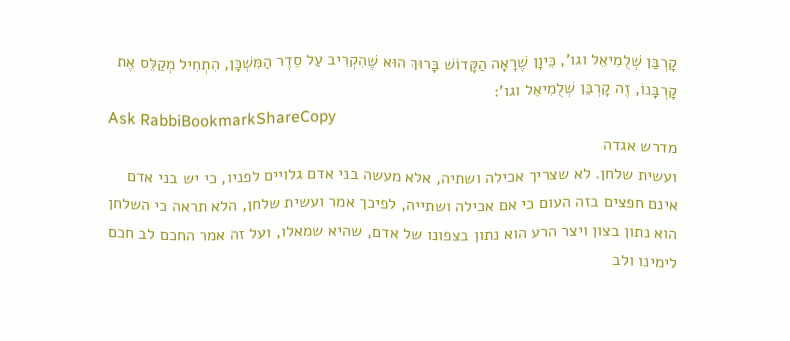קָרְבַּן שְׁלֻמִיאֵל וגו', כֵּיוָן שֶׁרָאָה הַקָּדוֹשׁ בָּרוּךְ הוּא שֶׁהִקְרִיב עַל סֵדֶר הַמִּשְׁכָּן, הִתְחִיל מְקַלֵּס אֶת קָרְבָּנוֹ, זֶה קָרְבַּן שְׁלֻמִיאֵל וגו':
Ask RabbiBookmarkShareCopy
מדרש אגדה
ועשית שלחן. לא שצריך אכילה ושתיה, אלא מעשה בני אדם גלויים לפניו, כי יש בני אדם אינם חפצים בזה העום כי אם אכילה ושתייה, לפיכך אמר ועשית שלחן, הלא תראה כי השלחן הוא נתון בצון ויצר הרע הוא נתון בצפונו של אדם, שהיא שמאלו, ועל זה אמר החכם לב חכם לימינו ולב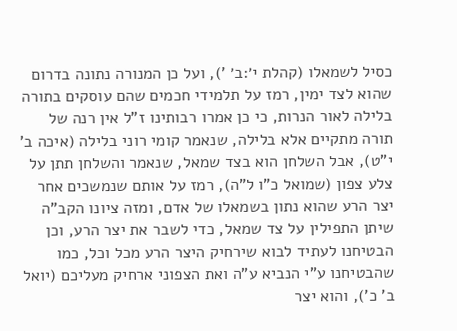כסיל לשמאלו (קהלת י׳:ב׳ '), ועל כן המנורה נתונה בדרום שהוא לצד ימין, רמז על תלמידי חכמים שהם עוסקים בתורה בלילה לאור הנרות, כי כן אמרו רבותינו ז"ל אין רנה של תורה מתקיים אלא בלילה, שנאמר קומי רוני בלילה (איכה ב' י"ט), אבל השלחן הוא בצד שמאל, שנאמר והשלחן תתן על צלע צפון (שמואל כ"ו ל"ה), רמז על אותם שנמשכים אחר יצר הרע שהוא נתון בשמאלו של אדם, ומזה ציונו הקב"ה שיתן התפילין על צד שמאל, כדי לשבר את יצר הרע, וכן הבטיחנו לעתיד לבוא שירחיק היצר הרע מכל וכל, כמו שהבטיחנו ע"י הנביא ע"ה ואת הצפוני ארחיק מעליכם (יואל ב' כ'), והוא יצר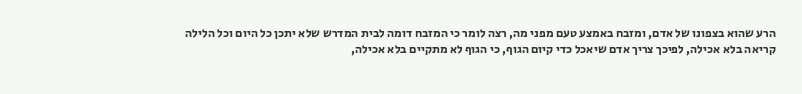הרע שהוא בצפונו של אדם, ומזבח באמצע טעם מפני מה, רצה לומר כי המזבח דומה לבית המדרש שלא יתכן כל היום וכל הלילה קריאה בלא אכילה, לפיכך צריך אדם שיאכל כדי קיום הגוף, כי הגוף לא מתקיים בלא אכילה,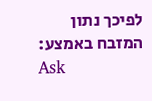לפיכך נתון המזבח באמצע:
Ask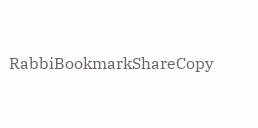RabbiBookmarkShareCopy